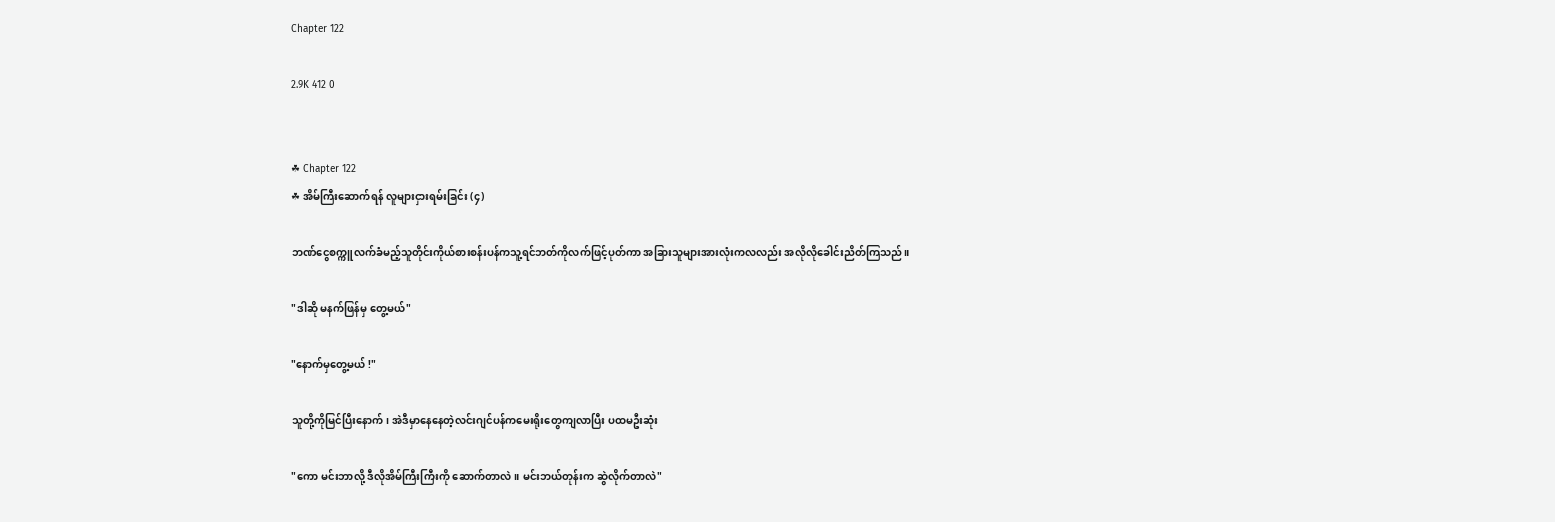Chapter 122

2.9K 412 0


☘ Chapter 122
☘ အိမ်ကြီးဆောက်ရန် လူများငှားရမ်းခြင်း (၄)

ဘဏ်ငွေစက္ကူလက်ခံမည့်သူတိုင်းကိုယ်စားစန်းပန်ကသူ့ရင်ဘတ်ကိုလက်ဖြင့်ပုတ်ကာ အခြားသူများအားလုံးကလလည်း အလိုလိုခေါင်းညိတ်ကြသည်။

"ဒါဆို မနက်ဖြန်မှ တွေ့မယ်"

"နောက်မှတွေ့မယ် !"

သူတို့ကိုမြင်ပြီးနောက်၊ အဲဒီမှာနေနေတဲ့လင်းဂျင်ပန်ကမေးရိုးတွေကျလာပြီး ပထမဦးဆုံး

"ကော မင်းဘာလို့ ဒီလိုအိမ်ကြီးကြီးကို ဆောက်တာလဲ။ မင်းဘယ်တုန်းက ဆွဲလိုက်တာလဲ"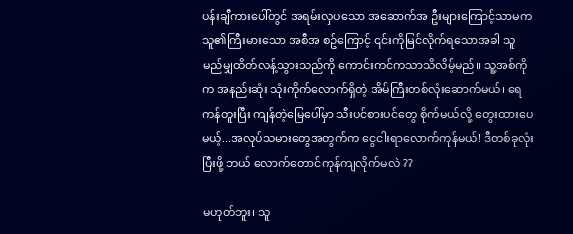ပန်းချီကားပေါ်တွင် အရမ်းလှပသော အဆောက်အ ဦးများကြောင့်သာမက သူ၏ကြီးမားသော အစီအ စဥ်ကြောင့် ၎င်းကိုမြင်လိုက်ရသောအခါ သူမည်မျှထိတ်လန့်သွားသည်ကို ကောင်းကင်ကသာသိလိမ့်မည်။ သူ့အစ်ကိုက အနည်းဆုံး သုံးကိုက်လောက်ရှိတဲ့ အိမ်ကြီးတစ်လုံးဆောက်မယ်၊ ရေကန်တူးပြီး ကျန်တဲ့မြေပေါ်မှာ သီးပင်စားပင်တွေ စိုက်မယ်လို့ တွေးထားပေမယ့်...အလုပ်သမားတွေအတွက်က ငွေငါးရာလောက်ကုန်မယ်! ဒီတစ်ခုလုံး ပြီးဖို့ ဘယ် လောက်တောင်ကုန်ကျလိုက်မလဲ ??

မဟုတ်ဘူး၊ သူ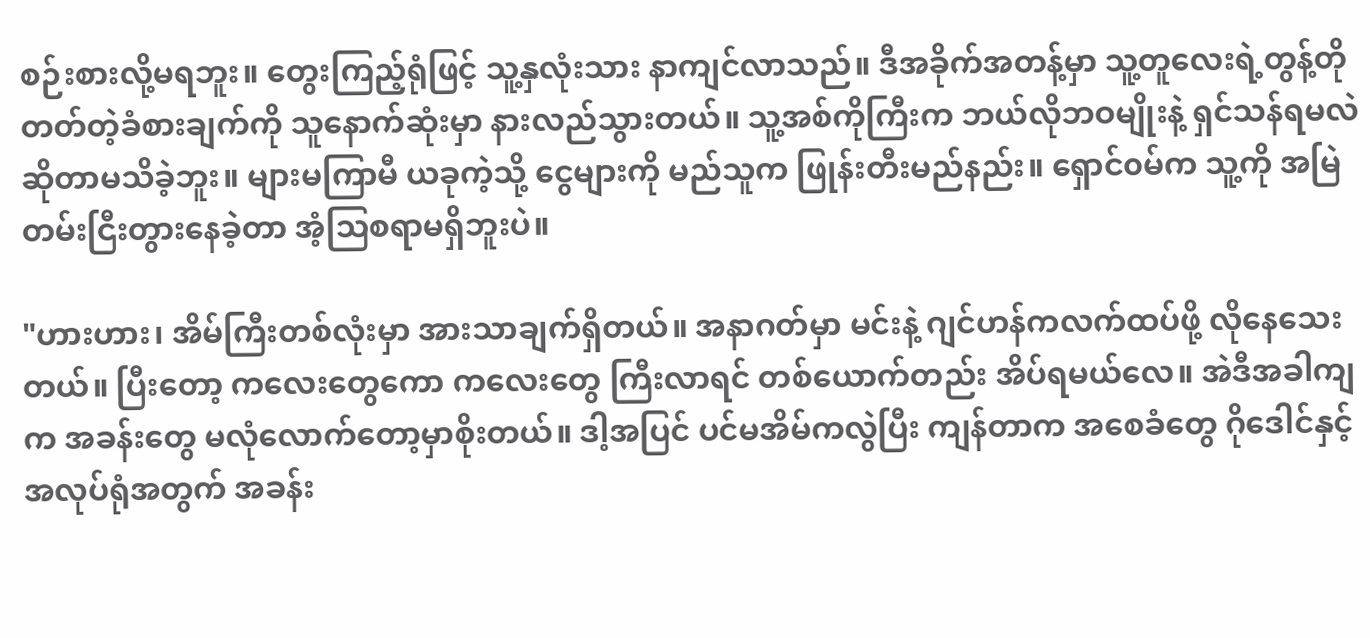စဉ်းစားလို့မရဘူး။ တွေးကြည့်ရုံဖြင့် သူ့နှလုံးသား နာကျင်လာသည်။ ဒီအခိုက်အတန့်မှာ သူ့တူလေးရဲ့တွန့်တိုတတ်တဲ့ခံစားချက်ကို သူနောက်ဆုံးမှာ နားလည်သွားတယ်။ သူ့အစ်ကိုကြီးက ဘယ်လိုဘဝမျိုးနဲ့ ရှင်သန်ရမလဲဆိုတာမသိခဲ့ဘူး။ များမကြာမီ ယခုကဲ့သို့ ငွေများကို မည်သူက ဖြုန်းတီးမည်နည်း။ ရှောင်၀မ်က သူ့ကို အမြဲတမ်းငြီးတွားနေခဲ့တာ အံ့သြစရာမရှိဘူးပဲ။

"ဟားဟား၊ အိမ်ကြီးတစ်လုံးမှာ အားသာချက်ရှိတယ်။ အနာဂတ်မှာ မင်းနဲ့ ဂျင်ဟန်ကလက်ထပ်ဖို့ လိုနေသေးတယ်။ ပြီးတော့ ကလေးတွေကော ကလေးတွေ ကြီးလာရင် တစ်ယောက်တည်း အိပ်ရမယ်လေ။ အဲဒီအခါကျက အခန်းတွေ မလုံလောက်တော့မှာစိုးတယ်။ ဒါ့အပြင် ပင်မအိမ်ကလွဲပြီး ကျန်တာက အစေခံတွေ ဂိုဒေါင်နှင့် အလုပ်ရုံအတွက် အခန်း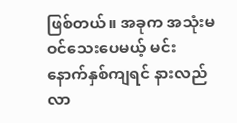ဖြစ်တယ်။ အခုက အသုံးမဝင်သေးပေမယ့် မင်း နောက်နှစ်ကျရင် နားလည်လာ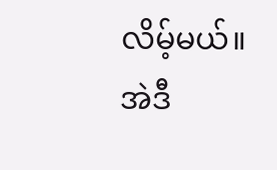လိမ့်မယ်။ အဲဒီ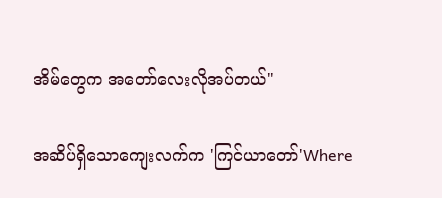အိမ်တွေက အတော်လေးလိုအပ်တယ်"

အဆိပ်ရှိသောကျေးလက်က 'ကြင်ယာတော်'Where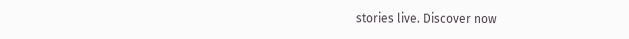stories live. Discover now